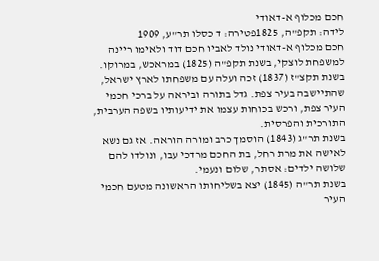חכם מכלוף א-דאודי
לידה: תקפ"ה, 1825פטירה: ד כסלו תר"ע, 1909
חכם מכלוף א-דאודי נולד לאביו חכם דוד ולאימו ריינה למשפחת לוצקי, בשנת תקפ"ה (1825) במראכש, במרוקו.
בשנת תקצ"ז (1837) זכה ועלה עם משפחתו לארץ ישראל, שהתיישבה בעיר צפת. גדל בתורה וביראה על ברכי חכמי העיר צפת, ורכש בכוחות עצמו את ידיעותיו בשפה הערבית, התורכית והפרסית.
בשנת תר"ג (1843) הוסמך כרב ומורה הוראה. אז גם נשא לאישה את מרת רחל, בת החכם מרדכי עבו, ונולדו להם שלושה ילדים: אסתר, שלום ונעמי.
בשנת תר"ה (1845) יצא בשליחותו הראשונה מטעם חכמי העיר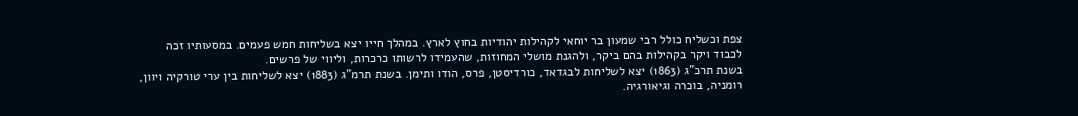צפת וכשליח כולל רבי שמעון בר יוחאי לקהילות יהודיות בחוץ לארץ. במהלך חייו יצא בשליחות חמש פעמים. במסעותיו זכה לכבוד ויקר בקהילות בהם ביקר, ולהגנת מושלי המחוזות, שהעמידו לרשותו כרכרות, וליווי של פרשים.
בשנת תרכ"ג (1863) יצא לשליחות לבגדאד, כורדיסטן, פרס, הודו ותימן. בשנת תרמ"ג (1883) יצא לשליחות בין ערי טורקיה ויוון, רומניה, בוכרה וגיאורגיה.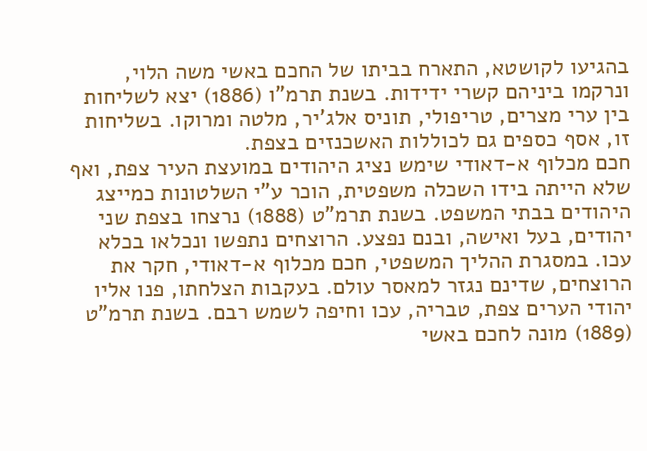בהגיעו לקושטא, התארח בביתו של החכם באשי משה הלוי, ונרקמו ביניהם קשרי ידידות. בשנת תרמ"ו (1886) יצא לשליחות בין ערי מצרים, טריפולי, תוניס אלג'יר, מלטה ומרוקו. בשליחות זו, אסף כספים גם לכוללות האשכנזים בצפת.
חכם מכלוף א-דאודי שימש נציג היהודים במועצת העיר צפת, ואף שלא הייתה בידו השכלה משפטית, הוכר ע"י השלטונות כמייצג היהודים בבתי המשפט. בשנת תרמ"ט (1888) נרצחו בצפת שני יהודים, בעל ואישה, ובנם נפצע. הרוצחים נתפשו ונכלאו בכלא עכו. במסגרת ההליך המשפטי, חכם מכלוף א-דאודי, חקר את הרוצחים, שדינם נגזר למאסר עולם. בעקבות הצלחתו, פנו אליו יהודי הערים צפת, טבריה, עכו וחיפה לשמש רבם. בשנת תרמ"ט (1889) מונה לחכם באשי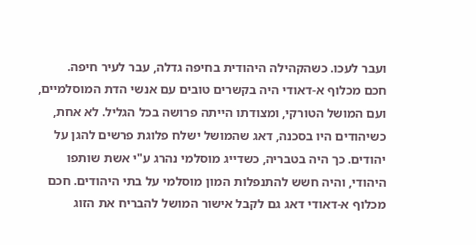ועבר לעכו. כשהקהילה היהודית בחיפה גדלה, עבר לעיר חיפה.
חכם מכלוף א-דאודי היה בקשרים טובים עם אנשי הדת המוסלמיים, ועם המושל הטורקי, ומצודתו הייתה פרושה בכל הגליל. לא אחת, כשיהודים היו בסכנה, דאג שהמושל ישלח פלוגת פרשים להגן על יהודים. כך היה בטבריה, כשדייג מוסלמי נהרג ע"י אשת שותפו היהודי, והיה חשש להתנפלות המון מוסלמי על בתי היהודים. חכם מכלוף א-דאודי דאג גם לקבל אישור המושל להבריח את הזוג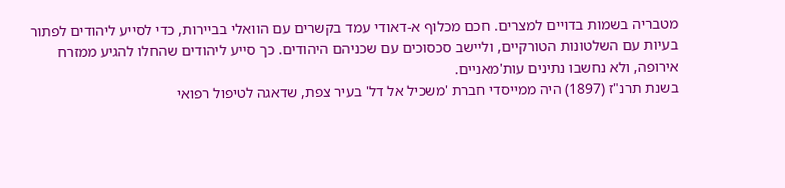מטבריה בשמות בדויים למצרים. חכם מכלוף א-דאודי עמד בקשרים עם הוואלי בביירות, כדי לסייע ליהודים לפתור בעיות עם השלטונות הטורקיים, וליישב סכסוכים עם שכניהם היהודים. כך סייע ליהודים שהחלו להגיע ממזרח אירופה, ולא נחשבו נתינים עות'מאניים.
בשנת תרנ"ז (1897) היה ממייסדי חברת 'משכיל אל דל' בעיר צפת, שדאגה לטיפול רפואי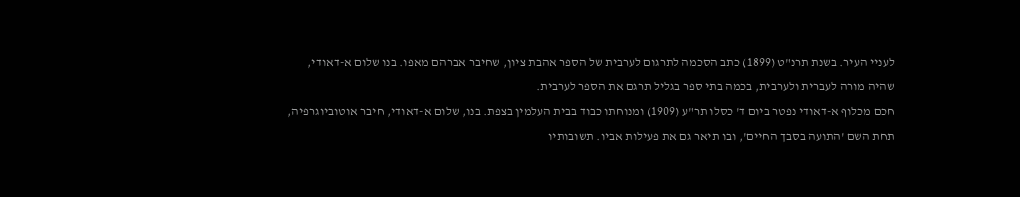לעניי העיר. בשנת תרנ"ט (1899) כתב הסכמה לתרגום לערבית של הספר אהבת ציון, שחיבר אברהם מאפו. בנו שלום א-דאודי, שהיה מורה לעברית ולערבית, בכמה בתי ספר בגליל תרגם את הספר לערבית.
חכם מכלוף א-דאודי נפטר ביום ד' כסלו תר"ע (1909) ומנוחתו כבוד בבית העלמין בצפת. בנו, שלום א-דאודי, חיבר אוטוביוגרפיה, תחת השם 'התועה בסבך החיים', ובו תיאר גם את פעילות אביו. תשובותיו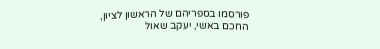פורסמו בספריהם של הראשון לציון, החכם באשי, יעקב שאול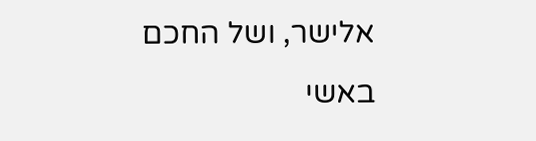אלישר, ושל החכם באשי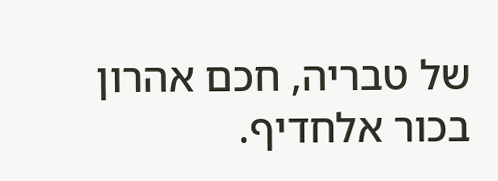של טבריה, חכם אהרון בכור אלחדיף.